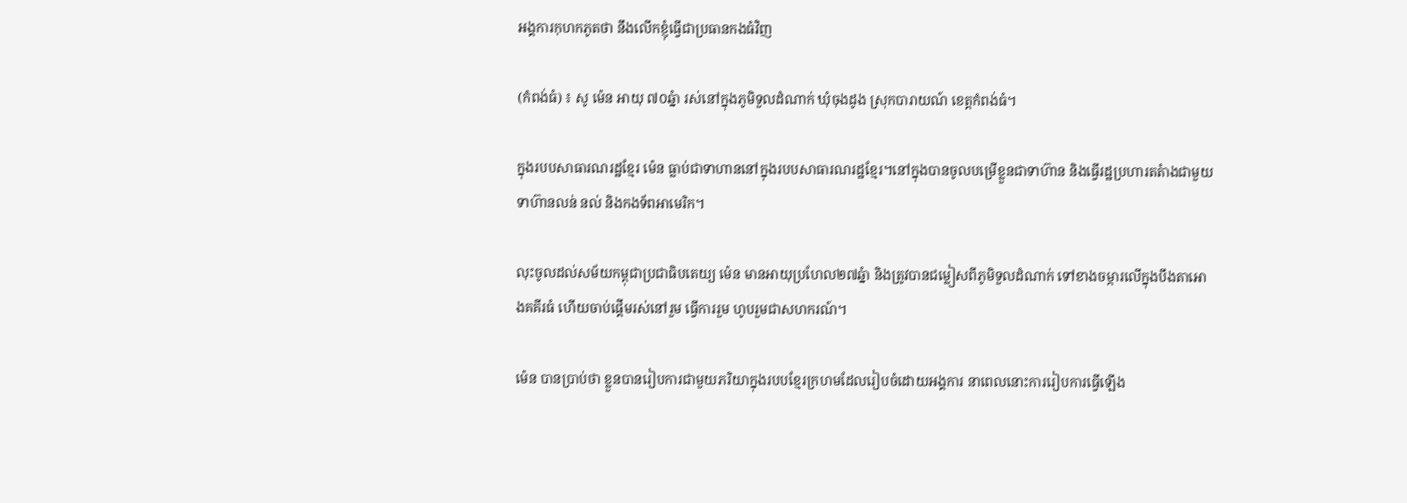អង្គការកុហកភូតថា នឹងលើកខ្ញុំធ្វើជាប្រធានកងធំវិញ

(កំពង់ធំ) ៖ សូ ម៉េន អាយុ ៧០ឆ្នំា រស់នៅក្នុងភូមិទួលដំណាក់ ឃុំចុងដូង ស្រុកបារាយណ៍ ខេត្តកំពង់ធំ។

ក្នុងរបបសាធារណរដ្ឋខ្មែរ ម៉េន ធ្លាប់ជាទាហាននៅក្នុងរបបសាធារណរដ្ឋខ្មែរ។នៅក្នុងបានចូលបម្រើខ្លួនជាទាហ៊ាន និងធ្វើរដ្ឋប្រហារតតំាងជាមួយទាហ៊ានលន់ នល់ និងកងទ័ពអាមេរិក។

លុះចូលដល់សម័យកម្ពុជាប្រជាធិបតេយ្យ ម៉េន មានអាយុប្រហែល២៧ឆ្នំា និងត្រូវបានជម្លៀសពីភូមិទួលដំណាក់ ទៅខាងចម្ការលើក្នុងបឹងតាអោងគគីរធំ ហើយចាប់ផ្តើមរស់នៅរួម ធ្វើការរួម ហូបរួមជាសហករណ៍។

ម៉េន បានប្រាប់ថា ខ្លួនបានរៀបការជាមួយភរិយាក្នុងរបបខ្មែរក្រហមដែលរៀបចំដោយអង្គការ នាពេលនោះការរៀបការធ្វើឡើង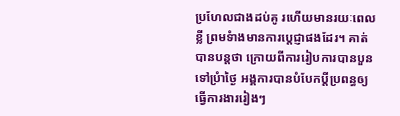ប្រហែលជាងដប់គូ រហើយមានរយៈពេលខ្លី ព្រមទំាងមានការបេ្តជ្ញាផងដែរ។ គាត់បានបន្តថា ក្រោយពីការរៀបការបានបួនទៅប្រំាថ្ងៃ អង្គការបានបំបែកប្តីប្រពន្ធឲ្យធ្វើការងាររៀងៗ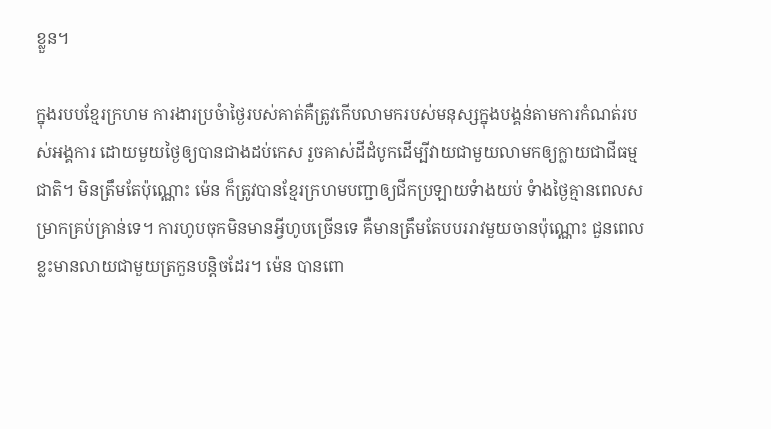ខ្លួន។

ក្នុងរបបខ្មែរក្រហម ការងារប្រចំាថ្ងៃរបស់គាត់គឺត្រូវកើបលាមករបស់មនុស្សក្នុងបង្គន់តាមការកំណត់របស់អង្គការ ដោយមួយថ្ងៃឲ្យបានជាងដប់កេស រួចគាស់ដីដំបូកដើម្បីវាយជាមួយលាមកឲ្យក្លាយជាជីធម្មជាតិ។ មិនត្រឹមតែប៉ុណ្ណោះ ម៉េន ក៏ត្រូវបានខ្មែរក្រហមបញ្ជាឲ្យជីកប្រឡាយទំាងយប់ ទំាងថ្ងៃគ្មានពេលសម្រាកគ្រប់គ្រាន់ទេ។ ការហូបចុកមិនមានអ្វីហូបច្រើនទេ គឺមានត្រឹមតែបបររាវមួយចានប៉ុណ្ណោះ ជួនពេលខ្លះមានលាយជាមួយត្រកួនបន្តិចដែរ។ ម៉េន បានពោ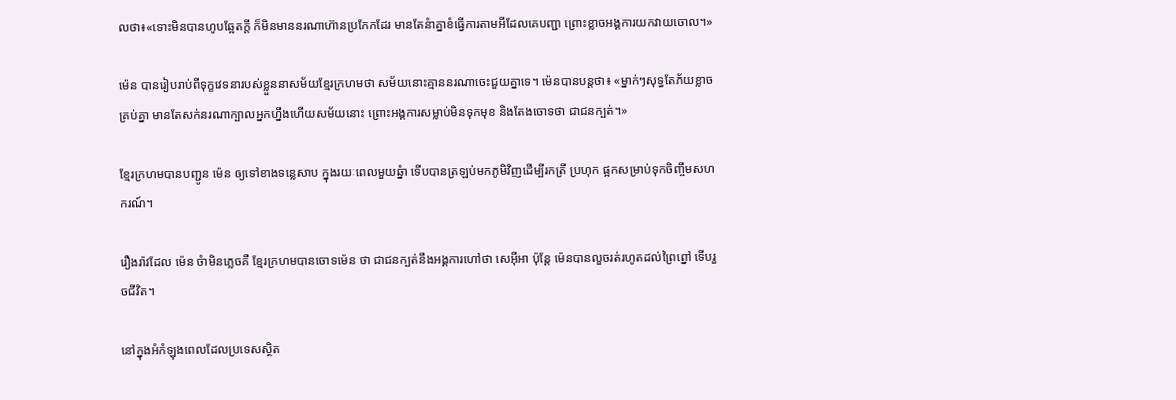លថា៖«ទោះមិនបានហូបឆ្អែតក្តី ក៏មិនមាននរណាហ៊ានប្រកែកដែរ មានតែនំាគ្នាខំធ្វើការតាមអីដែលគេបញ្ជា ព្រោះខ្លាចអង្គការយកវាយចោល។»

ម៉េន បានរៀបរាប់ពីទុក្ខវេទនារបស់ខ្លួននាសម័យខ្មែរក្រហមថា សម័យនោះគ្មាននរណាចេះជួយគ្នាទេ។ ម៉េនបានបន្តថា៖ «ម្នាក់ៗសុទ្ធតែភ័យខ្លាចគ្រប់គ្នា មានតែសក់នរណាក្បាលអ្នកហ្នឹងហើយសម័យនោះ ព្រោះអង្គការសម្លាប់មិនទុកមុខ និងតែងចោទថា ជាជនក្បត់។»

ខ្មែរក្រហមបានបញ្ជូន ម៉េន ឲ្យទៅខាងទន្លេសាប ក្នុងរយៈពេលមួយឆ្នំា ទើបបានត្រឡប់មកភូមិវិញដើម្បីរកត្រី ប្រហុក ផ្អកសម្រាប់ទុកចិញ្ចឹមសហករណ៍។

រឿងរ៉ាវដែល ម៉េន ចំាមិនភ្លេចគឺ ខ្មែរក្រហមបានចោទម៉េន ថា ជាជនក្បត់នឹងអង្គការហៅថា សេអ៊ីអា ប៉ុន្តែ ម៉េនបានលួចរត់រហូតដល់ព្រៃព្នៅ ទើបរួចជីវិត។

នៅក្នុងអំកំឡុងពេលដែលប្រទេសស្ថិត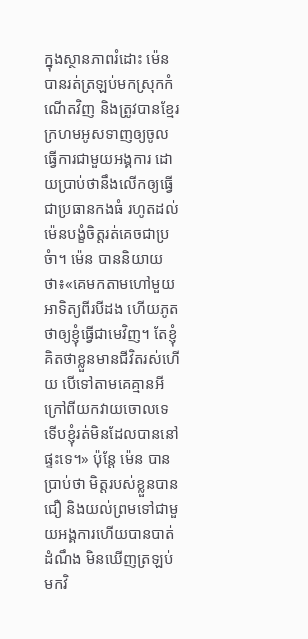ក្នុងស្ថានភាពរំដោះ ម៉េន បានរត់ត្រឡប់មកស្រុកកំណើតវិញ និងត្រូវបានខ្មែរក្រហមអូសទាញឲ្យចូលធ្វើការជាមួយអង្គការ ដោយប្រាប់ថានឹងលើកឲ្យធ្វើជាប្រធានកងធំ រហូតដល់ ម៉េនបង្ខំចិត្តរត់គេចជាប្រចំា។ ម៉េន បាននិយាយថា៖«គេមកតាមហៅមួយអាទិត្យពីរបីដង ហើយភូតថាឲ្យខ្ញុំធ្វើជាមេវិញ។ តែខ្ញុំគិតថាខ្លួនមានជីវិតរស់ហើយ បើទៅតាមគេគ្មានអីក្រៅពីយកវាយចោលទេ ទើបខ្ញុំរត់មិនដែលបាននៅផ្ទះទេ។» ប៉ុន្តែ ម៉េន បានប្រាប់ថា មិត្តរបស់ខ្លួនបានជឿ និងយល់ព្រមទៅជាមួយអង្គការហើយបានបាត់ដំណឹង មិនឃើញត្រឡប់មកវិ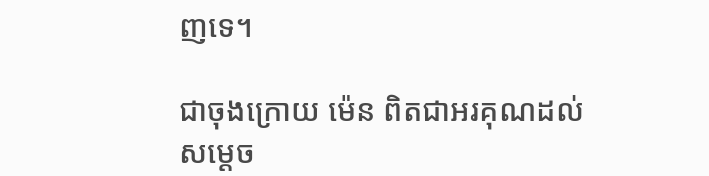ញទេ។

ជាចុងក្រោយ ម៉េន ពិតជាអរគុណដល់សម្តេច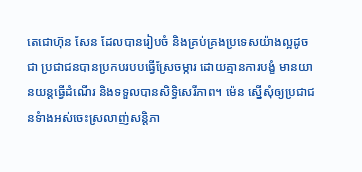តេជោហ៊ុន សែន ដែលបានរៀបចំ និងគ្រប់គ្រងប្រទេសយ៉ាងល្អដូចជា ប្រជាជនបានប្រកបរបបធ្វើស្រែចម្ការ ដោយគ្មានការបង្ខំ មានយានយន្តធ្វើដំណើរ និងទទួលបានសិទ្ធិសេរីភាព។ ម៉េន ស្នើសុំឲ្យប្រជាជនទំាងអស់ចេះស្រលាញ់សន្តិភា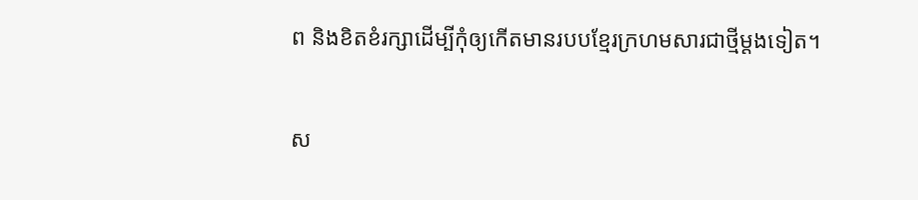ព និងខិតខំរក្សាដើម្បីកុំឲ្យកើតមានរបបខ្មែរក្រហមសារជាថ្មីម្តងទៀត។

ស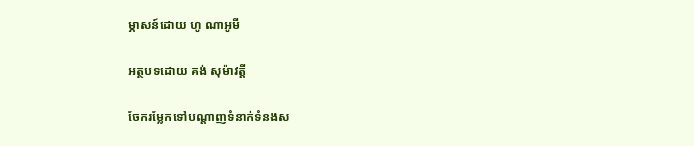ម្ភាសន៍ដោយ ហូ ណាអូមី

អត្ថបទដោយ គង់ សុម៉ាវត្តី

ចែករម្លែកទៅបណ្តាញទំនាក់ទំនងស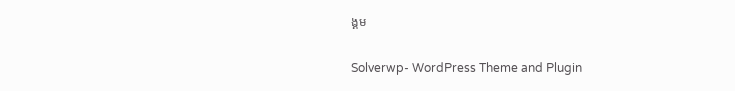ង្គម

Solverwp- WordPress Theme and Plugin